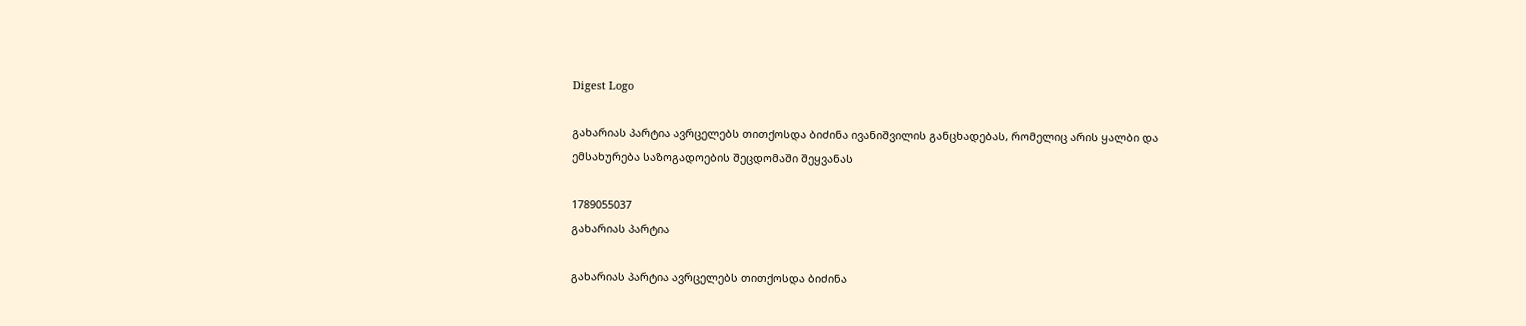Digest Logo

გახარიას პარტია ავრცელებს თითქოსდა ბიძინა ივანიშვილის განცხადებას, რომელიც არის ყალბი და ემსახურება საზოგადოების შეცდომაში შეყვანას

1789055037
გახარიას პარტია

გახარიას პარტია ავრცელებს თითქოსდა ბიძინა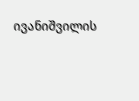ივანიშვილის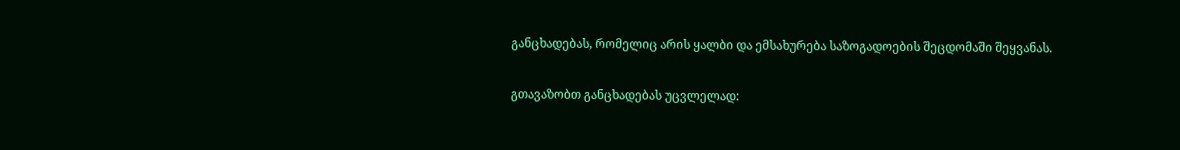განცხადებას, რომელიც არის ყალბი და ემსახურება საზოგადოების შეცდომაში შეყვანას.

გთავაზობთ განცხადებას უცვლელად: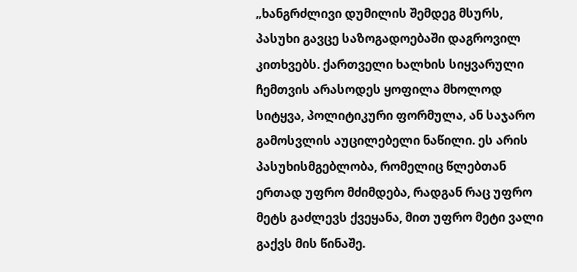„ხანგრძლივი დუმილის შემდეგ მსურს, პასუხი გავცე საზოგადოებაში დაგროვილ კითხვებს. ქართველი ხალხის სიყვარული ჩემთვის არასოდეს ყოფილა მხოლოდ სიტყვა, პოლიტიკური ფორმულა, ან საჯარო გამოსვლის აუცილებელი ნაწილი. ეს არის პასუხისმგებლობა, რომელიც წლებთან ერთად უფრო მძიმდება, რადგან რაც უფრო მეტს გაძლევს ქვეყანა, მით უფრო მეტი ვალი გაქვს მის წინაშე.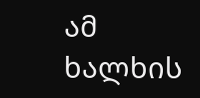ამ ხალხის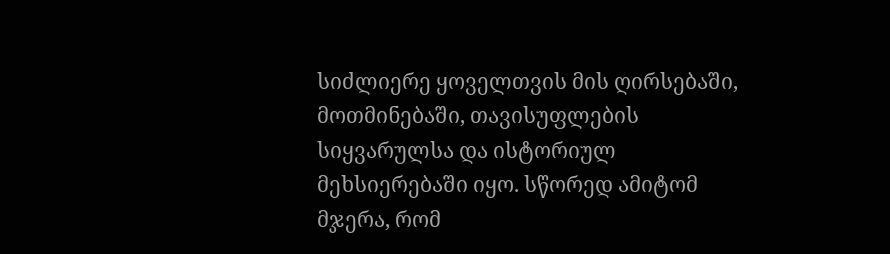სიძლიერე ყოველთვის მის ღირსებაში, მოთმინებაში, თავისუფლების სიყვარულსა და ისტორიულ მეხსიერებაში იყო. სწორედ ამიტომ მჯერა, რომ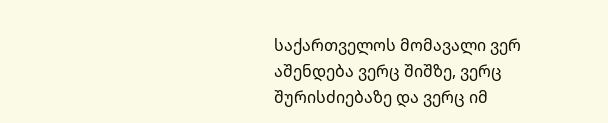საქართველოს მომავალი ვერ აშენდება ვერც შიშზე, ვერც შურისძიებაზე და ვერც იმ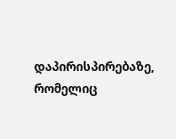დაპირისპირებაზე, რომელიც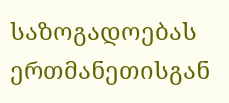საზოგადოებას ერთმანეთისგან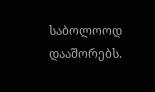საბოლოოდ დააშორებს.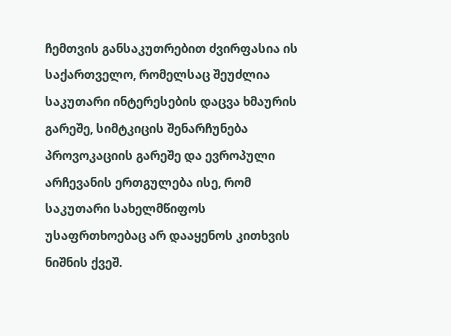ჩემთვის განსაკუთრებით ძვირფასია ის საქართველო, რომელსაც შეუძლია საკუთარი ინტერესების დაცვა ხმაურის გარეშე, სიმტკიცის შენარჩუნება პროვოკაციის გარეშე და ევროპული არჩევანის ერთგულება ისე, რომ საკუთარი სახელმწიფოს უსაფრთხოებაც არ დააყენოს კითხვის ნიშნის ქვეშ.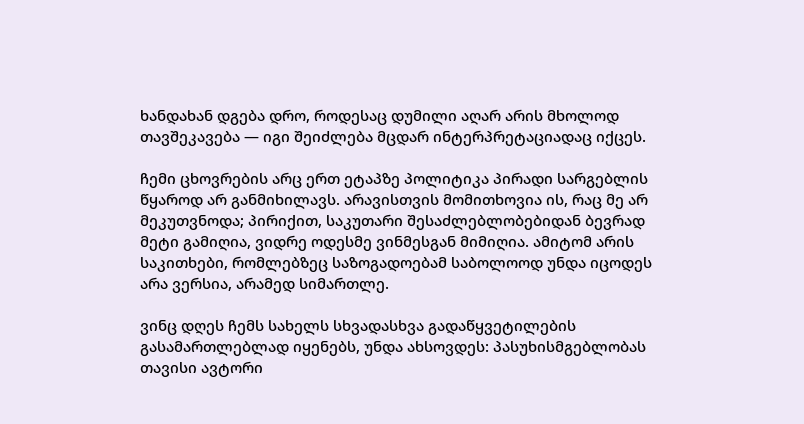ხანდახან დგება დრო, როდესაც დუმილი აღარ არის მხოლოდ თავშეკავება — იგი შეიძლება მცდარ ინტერპრეტაციადაც იქცეს.

ჩემი ცხოვრების არც ერთ ეტაპზე პოლიტიკა პირადი სარგებლის წყაროდ არ განმიხილავს. არავისთვის მომითხოვია ის, რაც მე არ მეკუთვნოდა; პირიქით, საკუთარი შესაძლებლობებიდან ბევრად მეტი გამიღია, ვიდრე ოდესმე ვინმესგან მიმიღია. ამიტომ არის საკითხები, რომლებზეც საზოგადოებამ საბოლოოდ უნდა იცოდეს არა ვერსია, არამედ სიმართლე.

ვინც დღეს ჩემს სახელს სხვადასხვა გადაწყვეტილების გასამართლებლად იყენებს, უნდა ახსოვდეს: პასუხისმგებლობას თავისი ავტორი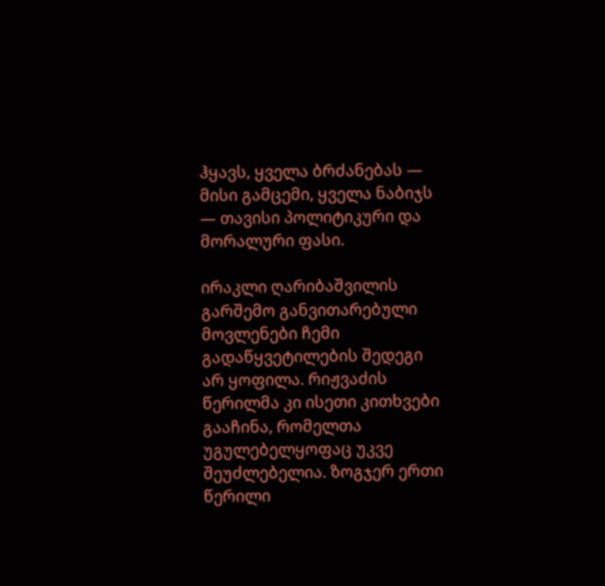ჰყავს, ყველა ბრძანებას — მისი გამცემი, ყველა ნაბიჯს — თავისი პოლიტიკური და მორალური ფასი.

ირაკლი ღარიბაშვილის გარშემო განვითარებული მოვლენები ჩემი გადაწყვეტილების შედეგი არ ყოფილა. რიჟვაძის წერილმა კი ისეთი კითხვები გააჩინა, რომელთა უგულებელყოფაც უკვე შეუძლებელია. ზოგჯერ ერთი წერილი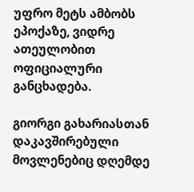უფრო მეტს ამბობს ეპოქაზე, ვიდრე ათეულობით ოფიციალური განცხადება.

გიორგი გახარიასთან დაკავშირებული მოვლენებიც დღემდე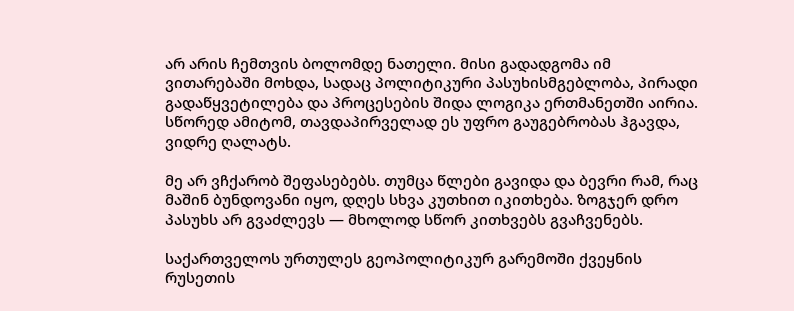არ არის ჩემთვის ბოლომდე ნათელი. მისი გადადგომა იმ ვითარებაში მოხდა, სადაც პოლიტიკური პასუხისმგებლობა, პირადი გადაწყვეტილება და პროცესების შიდა ლოგიკა ერთმანეთში აირია. სწორედ ამიტომ, თავდაპირველად ეს უფრო გაუგებრობას ჰგავდა, ვიდრე ღალატს.

მე არ ვჩქარობ შეფასებებს. თუმცა წლები გავიდა და ბევრი რამ, რაც მაშინ ბუნდოვანი იყო, დღეს სხვა კუთხით იკითხება. ზოგჯერ დრო პასუხს არ გვაძლევს — მხოლოდ სწორ კითხვებს გვაჩვენებს.

საქართველოს ურთულეს გეოპოლიტიკურ გარემოში ქვეყნის რუსეთის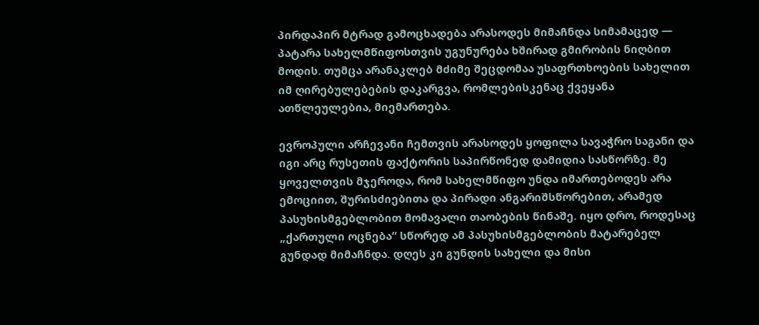პირდაპირ მტრად გამოცხადება არასოდეს მიმაჩნდა სიმამაცედ — პატარა სახელმწიფოსთვის უგუნურება ხშირად გმირობის ნიღბით მოდის. თუმცა არანაკლებ მძიმე შეცდომაა უსაფრთხოების სახელით იმ ღირებულებების დაკარგვა, რომლებისკენაც ქვეყანა ათწლეულებია, მიემართება.

ევროპული არჩევანი ჩემთვის არასოდეს ყოფილა სავაჭრო საგანი და იგი არც რუსეთის ფაქტორის საპირწონედ დამიდია სასწორზე. მე ყოველთვის მჯეროდა, რომ სახელმწიფო უნდა იმართებოდეს არა ემოციით, შურისძიებითა და პირადი ანგარიშსწორებით, არამედ პასუხისმგებლობით მომავალი თაობების წინაშე. იყო დრო, როდესაც „ქართული ოცნება“ სწორედ ამ პასუხისმგებლობის მატარებელ გუნდად მიმაჩნდა. დღეს კი გუნდის სახელი და მისი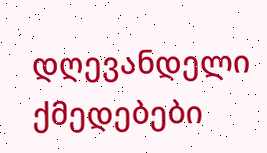დღევანდელი ქმედებები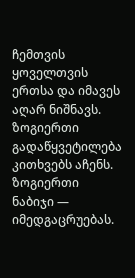ჩემთვის ყოველთვის ერთსა და იმავეს აღარ ნიშნავს. ზოგიერთი გადაწყვეტილება კითხვებს აჩენს. ზოგიერთი ნაბიჯი — იმედგაცრუებას.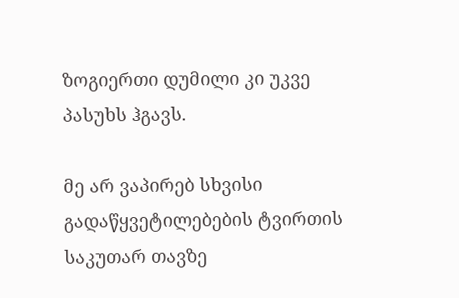ზოგიერთი დუმილი კი უკვე პასუხს ჰგავს.

მე არ ვაპირებ სხვისი გადაწყვეტილებების ტვირთის საკუთარ თავზე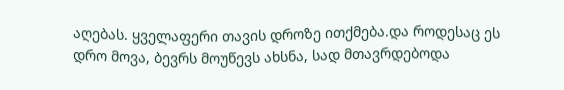აღებას. ყველაფერი თავის დროზე ითქმება.და როდესაც ეს დრო მოვა, ბევრს მოუწევს ახსნა, სად მთავრდებოდა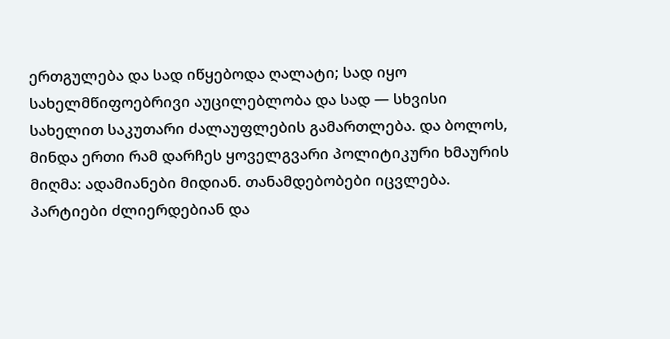ერთგულება და სად იწყებოდა ღალატი; სად იყო სახელმწიფოებრივი აუცილებლობა და სად — სხვისი სახელით საკუთარი ძალაუფლების გამართლება. და ბოლოს, მინდა ერთი რამ დარჩეს ყოველგვარი პოლიტიკური ხმაურის მიღმა: ადამიანები მიდიან. თანამდებობები იცვლება. პარტიები ძლიერდებიან და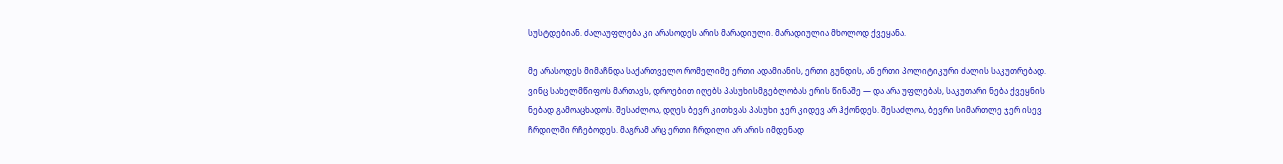სუსტდებიან. ძალაუფლება კი არასოდეს არის მარადიული. მარადიულია მხოლოდ ქვეყანა.

მე არასოდეს მიმაჩნდა საქართველო რომელიმე ერთი ადამიანის, ერთი გუნდის, ან ერთი პოლიტიკური ძალის საკუთრებად. ვინც სახელმწიფოს მართავს, დროებით იღებს პასუხისმგებლობას ერის წინაშე — და არა უფლებას, საკუთარი ნება ქვეყნის ნებად გამოაცხადოს. შესაძლოა, დღეს ბევრ კითხვას პასუხი ჯერ კიდევ არ ჰქონდეს. შესაძლოა, ბევრი სიმართლე ჯერ ისევ ჩრდილში რჩებოდეს. მაგრამ არც ერთი ჩრდილი არ არის იმდენად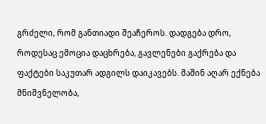გრძელი, რომ განთიადი შეაჩეროს. დადგება დრო, როდესაც ემოცია დაცხრება, გავლენები გაქრება და ფაქტები საკუთარ ადგილს დაიკავებს. მაშინ აღარ ექნება მნიშვნელობა,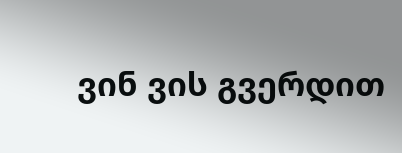ვინ ვის გვერდით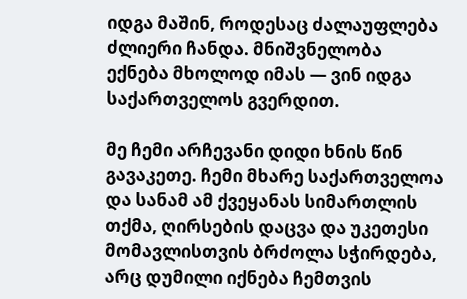იდგა მაშინ, როდესაც ძალაუფლება ძლიერი ჩანდა. მნიშვნელობა ექნება მხოლოდ იმას — ვინ იდგა საქართველოს გვერდით.

მე ჩემი არჩევანი დიდი ხნის წინ გავაკეთე. ჩემი მხარე საქართველოა და სანამ ამ ქვეყანას სიმართლის თქმა, ღირსების დაცვა და უკეთესი მომავლისთვის ბრძოლა სჭირდება, არც დუმილი იქნება ჩემთვის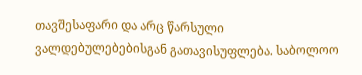თავშესაფარი და არც წარსული ვალდებულებებისგან გათავისუფლება. საბოლოო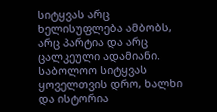სიტყვას არც ხელისუფლება ამბობს, არც პარტია და არც ცალკეული ადამიანი. საბოლოო სიტყვას ყოველთვის დრო, ხალხი და ისტორია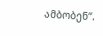ამბობენ“.